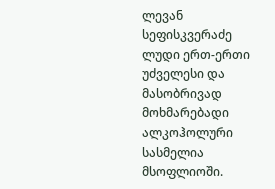ლევან სეფისკვერაძე
ლუდი ერთ-ერთი უძველესი და მასობრივად მოხმარებადი ალკოჰოლური სასმელია მსოფლიოში.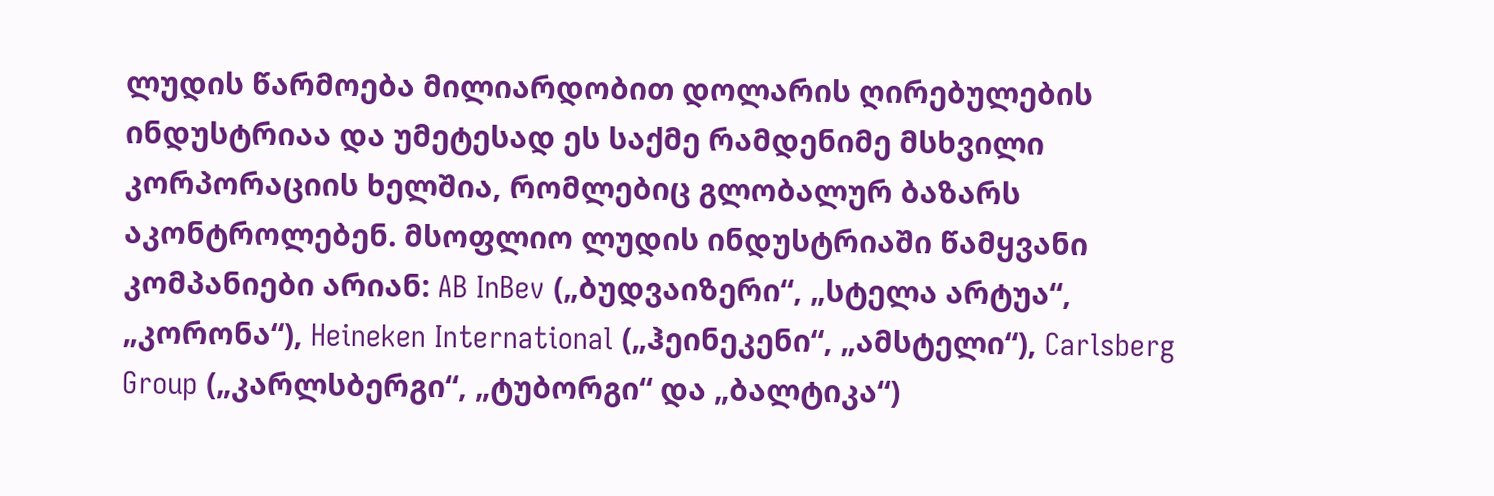ლუდის წარმოება მილიარდობით დოლარის ღირებულების ინდუსტრიაა და უმეტესად ეს საქმე რამდენიმე მსხვილი კორპორაციის ხელშია, რომლებიც გლობალურ ბაზარს აკონტროლებენ. მსოფლიო ლუდის ინდუსტრიაში წამყვანი კომპანიები არიან: AB InBev („ბუდვაიზერი“, „სტელა არტუა“, „კორონა“), Heineken International („ჰეინეკენი“, „ამსტელი“), Carlsberg Group („კარლსბერგი“, „ტუბორგი“ და „ბალტიკა“)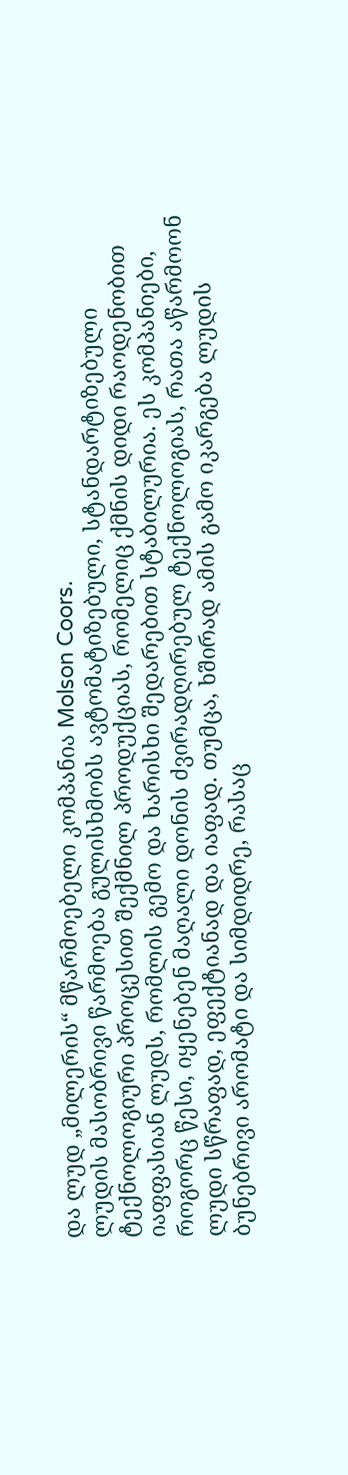და ლუდ „მილერის“ მწარმოებელი კომპანია Molson Coors.
ლუდის მასობრივი წარმოება გულისხმობს ავტომატიზებული, სტანდარტიზებული ტექნოლოგიური პროცესით შექმნილ პროდუქციას, რომელიც ქმნის დიდი რაოდენობით იაფფასიან ლუდს, რომლის გემო და ხარისხი შედარებით სტაბილურია. ეს კომპანიები, როგორც წესი, იყენებენ მაღალი დონის ძვირადღირებულ ტექნოლოგიას, რათა აწარმოონ ლუდი სწრაფად, ეფექტიანად და იაფად. თუმცა, ხშირად ამის გამო იკარგება ლუდის ბუნებრივი არომატი და სიმდიდრე, რასაც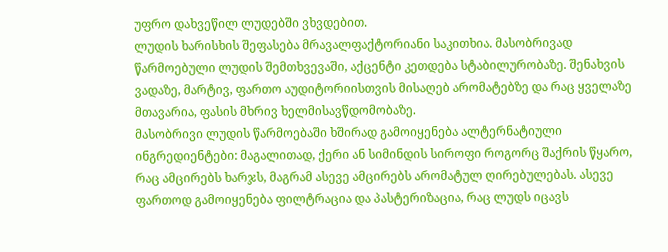უფრო დახვეწილ ლუდებში ვხვდებით.
ლუდის ხარისხის შეფასება მრავალფაქტორიანი საკითხია. მასობრივად წარმოებული ლუდის შემთხვევაში, აქცენტი კეთდება სტაბილურობაზე. შენახვის ვადაზე, მარტივ, ფართო აუდიტორიისთვის მისაღებ არომატებზე და რაც ყველაზე მთავარია, ფასის მხრივ ხელმისავწდომობაზე.
მასობრივი ლუდის წარმოებაში ხშირად გამოიყენება ალტერნატიული ინგრედიენტები: მაგალითად, ქერი ან სიმინდის სიროფი როგორც შაქრის წყარო, რაც ამცირებს ხარჯს, მაგრამ ასევე ამცირებს არომატულ ღირებულებას. ასევე ფართოდ გამოიყენება ფილტრაცია და პასტერიზაცია, რაც ლუდს იცავს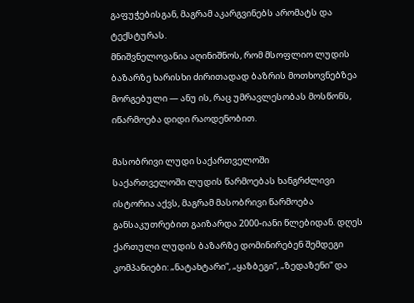გაფუჭებისგან, მაგრამ აკარგვინებს არომატს და ტექსტურას.
მნიშვნელოვანია აღინიშნოს, რომ მსოფლიო ლუდის ბაზარზე ხარისხი ძირითადად ბაზრის მოთხოვნებზეა მორგებული — ანუ ის, რაც უმრავლესობას მოსწონს, იწარმოება დიდი რაოდენობით.

მასობრივი ლუდი საქართველოში
საქართველოში ლუდის წარმოებას ხანგრძლივი ისტორია აქვს, მაგრამ მასობრივი წარმოება განსაკუთრებით გაიზარდა 2000-იანი წლებიდან. დღეს ქართული ლუდის ბაზარზე დომინირებენ შემდეგი კომპანიები: „ნატახტარი“, „ყაზბეგი“, „ზედაზენი“ და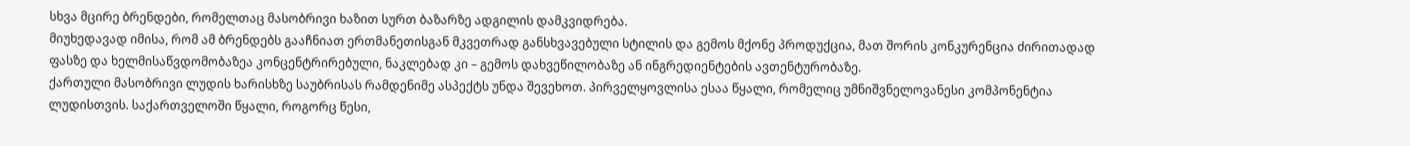სხვა მცირე ბრენდები, რომელთაც მასობრივი ხაზით სურთ ბაზარზე ადგილის დამკვიდრება.
მიუხედავად იმისა, რომ ამ ბრენდებს გააჩნიათ ერთმანეთისგან მკვეთრად განსხვავებული სტილის და გემოს მქონე პროდუქცია, მათ შორის კონკურენცია ძირითადად ფასზე და ხელმისაწვდომობაზეა კონცენტრირებული, ნაკლებად კი – გემოს დახვეწილობაზე ან ინგრედიენტების ავთენტურობაზე.
ქართული მასობრივი ლუდის ხარისხზე საუბრისას რამდენიმე ასპექტს უნდა შევეხოთ. პირველყოვლისა ესაა წყალი, რომელიც უმნიშვნელოვანესი კომპონენტია ლუდისთვის. საქართველოში წყალი, როგორც წესი,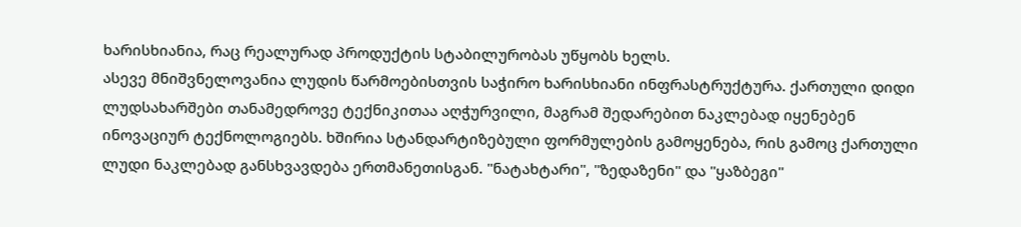ხარისხიანია, რაც რეალურად პროდუქტის სტაბილურობას უწყობს ხელს.
ასევე მნიშვნელოვანია ლუდის წარმოებისთვის საჭირო ხარისხიანი ინფრასტრუქტურა. ქართული დიდი ლუდსახარშები თანამედროვე ტექნიკითაა აღჭურვილი, მაგრამ შედარებით ნაკლებად იყენებენ ინოვაციურ ტექნოლოგიებს. ხშირია სტანდარტიზებული ფორმულების გამოყენება, რის გამოც ქართული ლუდი ნაკლებად განსხვავდება ერთმანეთისგან. "ნატახტარი", "ზედაზენი" და "ყაზბეგი"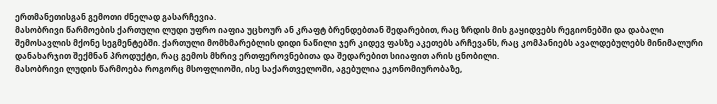ერთმანეთისგან გემოთი ძნელად გასარჩევია.
მასობრივი წარმოების ქართული ლუდი უფრო იაფია უცხოურ ან კრაფტ ბრენდებთან შედარებით, რაც ზრდის მის გაყიდვებს რეგიონებში და დაბალი შემოსავლის მქონე სეგმენტებში. ქართული მომხმარებლის დიდი ნაწილი ჯერ კიდევ ფასზე აკეთებს არჩევანს, რაც კომპანიებს ავალდებულებს მინიმალური დანახარჯით შექმნან პროდუქტი, რაც გემოს მხრივ ერთფეროვნებითა და შედარებით სიიაფით არის ცნობილი.
მასობრივი ლუდის წარმოება როგორც მსოფლიოში, ისე საქართველოში, აგებულია ეკონომიურობაზე,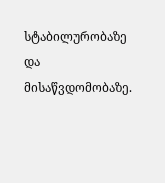სტაბილურობაზე და მისაწვდომობაზე.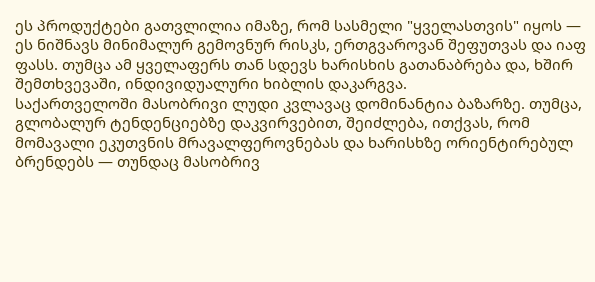ეს პროდუქტები გათვლილია იმაზე, რომ სასმელი "ყველასთვის" იყოს — ეს ნიშნავს მინიმალურ გემოვნურ რისკს, ერთგვაროვან შეფუთვას და იაფ ფასს. თუმცა ამ ყველაფერს თან სდევს ხარისხის გათანაბრება და, ხშირ შემთხვევაში, ინდივიდუალური ხიბლის დაკარგვა.
საქართველოში მასობრივი ლუდი კვლავაც დომინანტია ბაზარზე. თუმცა, გლობალურ ტენდენციებზე დაკვირვებით, შეიძლება, ითქვას, რომ მომავალი ეკუთვნის მრავალფეროვნებას და ხარისხზე ორიენტირებულ ბრენდებს — თუნდაც მასობრივ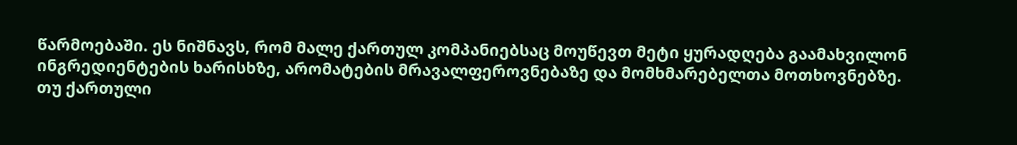წარმოებაში. ეს ნიშნავს, რომ მალე ქართულ კომპანიებსაც მოუწევთ მეტი ყურადღება გაამახვილონ ინგრედიენტების ხარისხზე, არომატების მრავალფეროვნებაზე და მომხმარებელთა მოთხოვნებზე.
თუ ქართული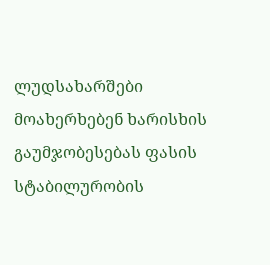ლუდსახარშები მოახერხებენ ხარისხის გაუმჯობესებას ფასის სტაბილურობის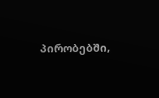პირობებში,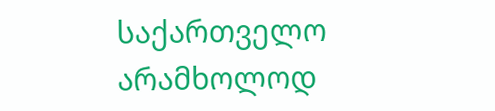საქართველო არამხოლოდ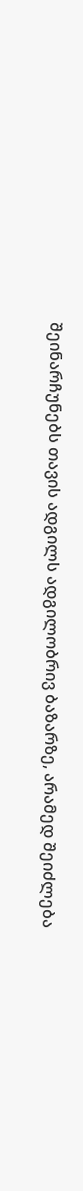შეინარჩუნებს თავის ადგილს ადგილობრივ ბაზარზე, არამედ შეიძლება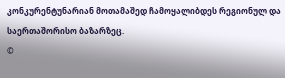კონკურენტუნარიან მოთამაშედ ჩამოყალიბდეს რეგიონულ და საერთაშორისო ბაზარზეც.
©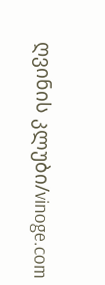ღვინის კლუბი/vinoge.com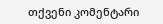თქვენი კომენტარი